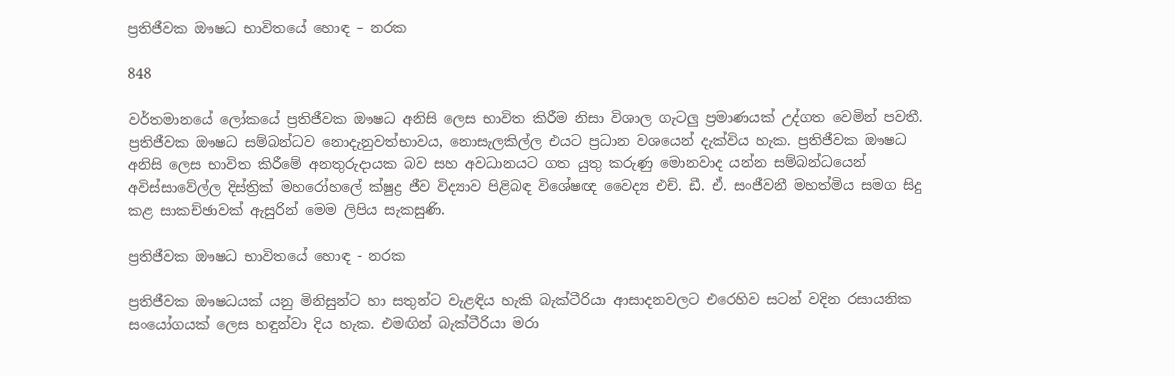ප්‍රතිජීවක ඖෂධ භාවිතයේ හොඳ – නරක

848

වර්තමානයේ ලෝකයේ ප්‍රතිජීවක ඖෂධ අනිසි ලෙස භාවිත කිරීම නිසා විශාල ගැටලු ප්‍රමාණයක් උද්ගත වෙමින් පවතී. ප්‍රතිජීවක ඖෂධ සම්බන්ධව නොදැනුවත්භාවය, නොසැලකිල්ල එයට ප්‍රධාන වශයෙන් දැක්විය හැක. ප්‍රතිජීවක ඖෂධ අනිසි ලෙස භාවිත කිරීමේ අනතුරුදායක බව සහ අවධානයට ගත යුතු කරුණු මොනවාද යන්න සම්බන්ධයෙන් අවිස්සාවේල්ල දිස්ත්‍රික් මහරෝහලේ ක්ෂුද්‍ර ජීව විද්‍යාව පිළිබඳ විශේෂඥ වෛද්‍ය එච්. ඩී. ඒ. සංජීවනී මහත්මිය සමග සිදු කළ සාකච්ඡාවක් ඇසුරින් මෙම ලිපිය සැකසුණි.

ප්‍රතිජීවක ඖෂධ භාවිතයේ හොඳ - නරක

ප්‍රතිජීවක ඖෂධයක් යනු මිනිසුන්ට හා සතුන්ට වැළඳිය හැකි බැක්ටීරියා ආසාදනවලට එරෙහිව සටන් වදින රසායනික සංයෝගයක් ලෙස හඳුන්වා දිය හැක. එමඟින් බැක්ටීරියා මරා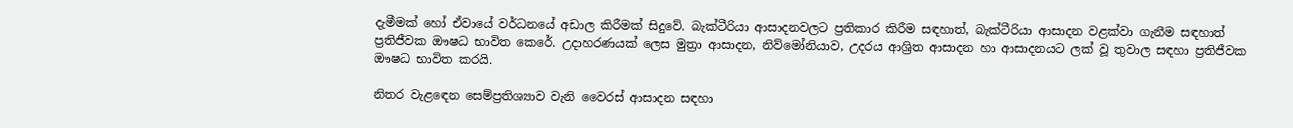දැමීමක් හෝ ඒවායේ වර්ධනයේ අඩාල කිරීමක් සිදුවේ. බැක්ටීරියා ආසාදනවලට ප්‍රතිකාර කිරීම සඳහාත්, බැක්ටීරියා ආසාදන වළක්වා ගැනීම සඳහාත් ප්‍රතිජීවක ඖෂධ භාවිත කෙරේ. උදාහරණයක් ලෙස මුත්‍රා ආසාදන, නිව්මෝනියාව, උදරය ආශ්‍රිත ආසාදන හා ආසාදනයට ලක් වූ තුවාල සඳහා ප්‍රතිජීවක ඖෂධ භාවිත කරයි.

නිතර වැළඳෙන සෙම්ප්‍රතිශ්‍යාව වැනි වෛරස් ආසාදන සඳහා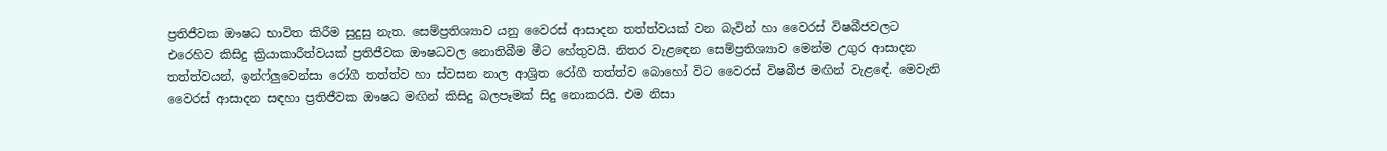ප්‍රතිජීවක ඖෂධ භාවිත කිරීම සුදුසු නැත. සෙම්ප්‍රතිශ්‍යාව යනු වෛරස් ආසාදන තත්ත්වයක් වන බැවින් හා වෛරස් විෂබීජවලට එරෙහිව කිසිදු ක්‍රියාකාරීත්වයක් ප්‍රතිජීවක ඖෂධවල නොතිබීම මීට හේතුවයි. නිතර වැළඳෙන සෙම්ප්‍රතිශ්‍යාව මෙන්ම උගුර ආසාදන තත්ත්වයන්, ඉන්ෆ්ලුවෙන්සා රෝගී තත්ත්ව හා ස්වසන නාල ආශ්‍රිත රෝගී තත්ත්ව බොහෝ විට වෛරස් විෂබීජ මඟින් වැළඳේ. මෙවැනි වෛරස් ආසාදන සඳහා ප්‍රතිජීවක ඖෂධ මඟින් කිසිදු බලපෑමක් සිදු නොකරයි. එම නිසා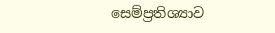සෙම්ප්‍රතිශ්‍යාව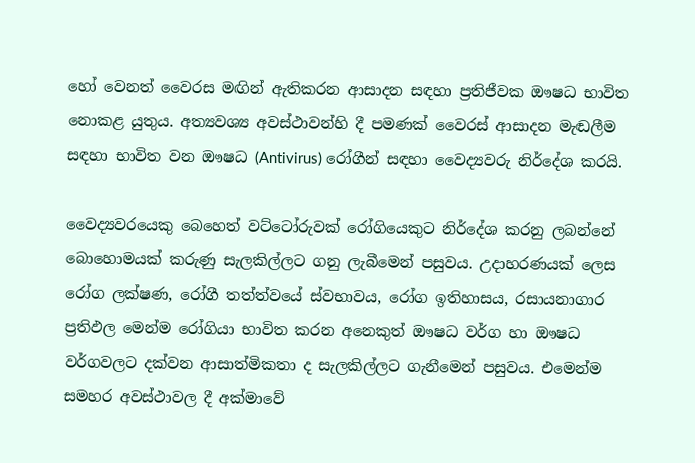හෝ වෙනත් වෛරස මඟින් ඇතිකරන ආසාදන සඳහා ප්‍රතිජීවක ඖෂධ භාවිත නොකළ යුතුය. අත්‍යවශ්‍ය අවස්ථාවන්හි දී පමණක් වෛරස් ආසාදන මැඬලීම සඳහා භාවිත වන ඖෂධ (Antivirus) රෝගීන් සඳහා වෛද්‍යවරු නිර්දේශ කරයි.

වෛද්‍යවරයෙකු බෙහෙත් වට්ටෝරුවක් රෝගියෙකුට නිර්දේශ කරනු ලබන්නේ බොහොමයක් කරුණු සැලකිල්ලට ගනු ලැබීමෙන් පසුවය. උදාහරණයක් ලෙස රෝග ලක්ෂණ, රෝගී තත්ත්වයේ ස්වභාවය, රෝග ඉතිහාසය, රසායනාගාර ප්‍රතිඵල මෙන්ම රෝගියා භාවිත කරන අනෙකුත් ඖෂධ වර්ග හා ඖෂධ වර්ගවලට දක්වන ආසාත්මිකතා ද සැලකිල්ලට ගැනීමෙන් පසුවය. එමෙන්ම සමහර අවස්ථාවල දී අක්මාවේ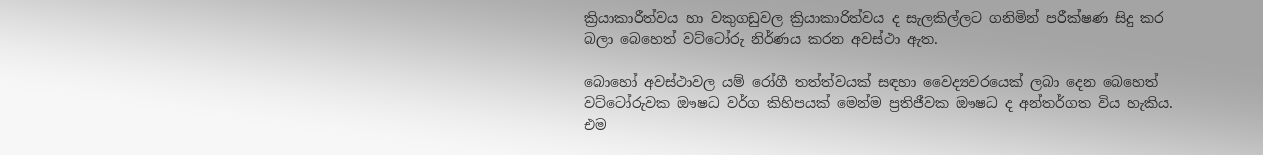ක්‍රියාකාරීත්වය හා වකුගඩුවල ක්‍රියාකාරිත්වය ද සැලකිල්ලට ගනිමින් පරීක්ෂණ සිදු කර බලා බෙහෙත් වට්ටෝරු නිර්ණය කරන අවස්ථා ඇත.

බොහෝ අවස්ථාවල යම් රෝගී තත්ත්වයක් සඳහා වෛද්‍යවරයෙක් ලබා දෙන බෙහෙත් වට්ටෝරුවක ඖෂධ වර්ග කිහිපයක් මෙන්ම ප්‍රතිජීවක ඖෂධ ද අන්තර්ගත විය හැකිය. එම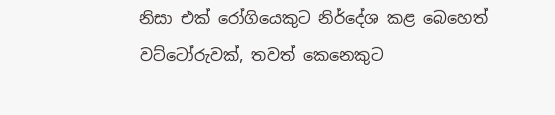නිසා එක් රෝගියෙකුට නිර්දේශ කළ බෙහෙත් වට්ටෝරුවක්, තවත් කෙනෙකුට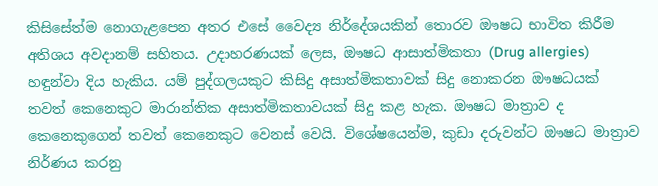කිසිසේත්ම නොගැළපෙන අතර එසේ වෛද්‍ය නිර්දේශයකින් තොරව ඖෂධ භාවිත කිරීම අතිශය අවදානම් සහිතය. උදාහරණයක් ලෙස, ඖෂධ ආසාත්මිකතා (Drug allergies) හඳුන්වා දිය හැකිය. යම් පුද්ගලයකුට කිසිදු අසාත්මිකතාවක් සිදු නොකරන ඖෂධයක් තවත් කෙනෙකුට මාරාන්තික අසාත්මිකතාවයක් සිදු කළ හැක. ඖෂධ මාත්‍රාව ද කෙනෙකුගෙන් තවත් කෙනෙකුට වෙනස් වෙයි. විශේෂයෙන්ම, කුඩා දරුවන්ට ඖෂධ මාත්‍රාව නිර්ණය කරනු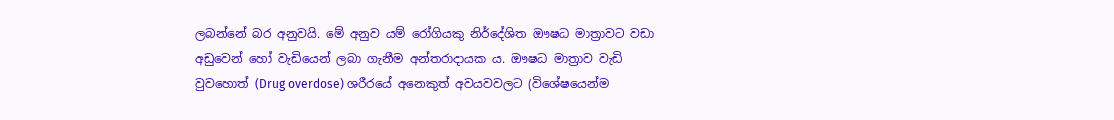ලබන්නේ බර අනුවයි. මේ අනුව යම් රෝගියකු නිර්දේශිත ඖෂධ මාත්‍රාවට වඩා අඩුවෙන් හෝ වැඩියෙන් ලබා ගැනීම අන්තරාදායක ය. ඖෂධ මාත්‍රාව වැඩි වුවහොත් (Drug overdose) ශරීරයේ අනෙකුත් අවයවවලට (විශේෂයෙන්ම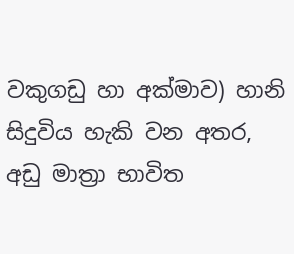වකුගඩු හා අක්මාව) හානි සිදුවිය හැකි වන අතර, අඩු මාත්‍රා භාවිත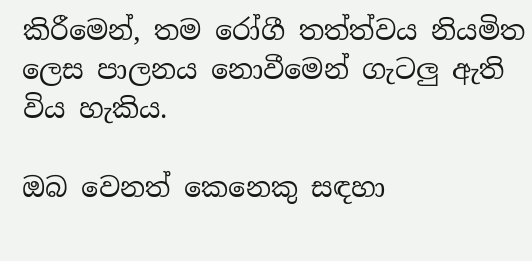කිරීමෙන්, තම රෝගී තත්ත්වය නියමිත ලෙස පාලනය නොවීමෙන් ගැටලු ඇති විය හැකිය.

ඔබ වෙනත් කෙනෙකු සඳහා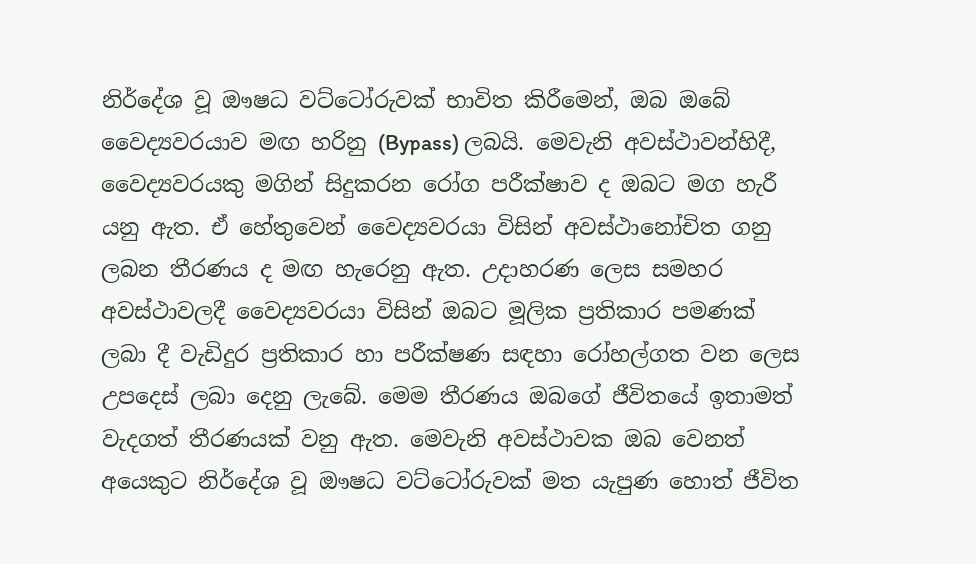නිර්දේශ වූ ඖෂධ වට්ටෝරුවක් භාවිත කිරීමෙන්, ඔබ ඔබේ වෛද්‍යවරයාව මඟ හරිනු (Bypass) ලබයි. මෙවැනි අවස්ථාවන්හිදී, වෛද්‍යවරයකු මගින් සිදුකරන රෝග පරීක්ෂාව ද ඔබට මග හැරී යනු ඇත. ඒ හේතුවෙන් වෛද්‍යවරයා විසින් අවස්ථානෝචිත ගනු ලබන තීරණය ද මඟ හැරෙනු ඇත. උදාහරණ ලෙස සමහර අවස්ථාවලදී වෛද්‍යවරයා විසින් ඔබට මූලික ප්‍රතිකාර පමණක් ලබා දී වැඩිදුර ප්‍රතිකාර හා පරීක්ෂණ සඳහා රෝහල්ගත වන ලෙස උපදෙස් ලබා දෙනු ලැබේ. මෙම තීරණය ඔබගේ ජීවිතයේ ඉතාමත් වැදගත් තීරණයක් වනු ඇත. මෙවැනි අවස්ථාවක ඔබ වෙනත් අයෙකුට නිර්දේශ වූ ඖෂධ වට්ටෝරුවක් මත යැපුණ හොත් ජීවිත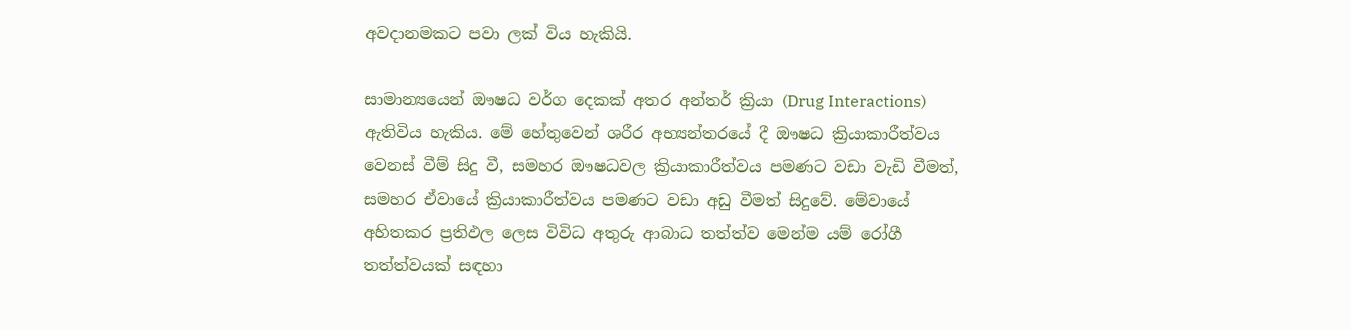අවදානමකට පවා ලක් විය හැකියි.

සාමාන්‍යයෙන් ඖෂධ වර්ග දෙකක් අතර අන්තර් ක්‍රියා (Drug Interactions) ඇතිවිය හැකිය. මේ හේතුවෙන් ශරීර අභ්‍යන්තරයේ දී ඖෂධ ක්‍රියාකාරීත්වය වෙනස් වීම් සිදු වී, සමහර ඖෂධවල ක්‍රියාකාරීත්වය පමණට වඩා වැඩි වීමත්, සමහර ඒවායේ ක්‍රියාකාරීත්වය පමණට වඩා අඩු වීමත් සිදුවේ. මේවායේ අහිතකර ප්‍රතිඵල ලෙස විවිධ අතුරු ආබාධ තත්ත්ව මෙන්ම යම් රෝගී තත්ත්වයක් සඳහා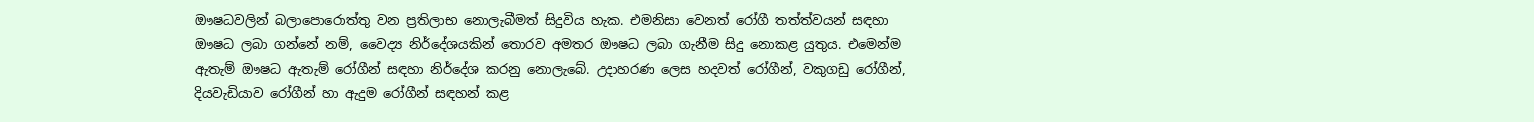ඖෂධවලින් බලාපොරොත්තු වන ප්‍රතිලාභ නොලැබීමත් සිදුවිය හැක. එමනිසා වෙනත් රෝගී තත්ත්වයන් සඳහා ඖෂධ ලබා ගන්නේ නම්, වෛද්‍ය නිර්දේශයකින් තොරව අමතර ඖෂධ ලබා ගැනීම සිදු නොකළ යුතුය. එමෙන්ම ඇතැම් ඖෂධ ඇතැම් රෝගීන් සඳහා නිර්දේශ කරනු නොලැබේ. උදාහරණ ලෙස හදවත් රෝගීන්, වකුගඩු රෝගීන්, දියවැඩියාව රෝගීන් හා ඇදුම රෝගීන් සඳහන් කළ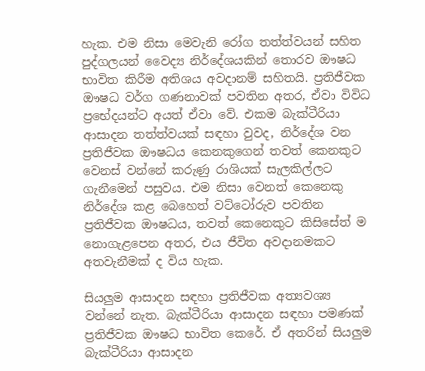හැක. එම නිසා මෙවැනි රෝග තත්ත්වයන් සහිත පුද්ගලයන් වෛද්‍ය නිර්දේශයකින් තොරව ඖෂධ භාවිත කිරීම අතිශය අවදානම් සහිතයි. ප්‍රතිජීවක ඖෂධ වර්ග ගණනාවක් පවතින අතර, ඒවා විවිධ ප්‍රභේදයන්ට අයත් ඒවා වේ. එකම බැක්ටීරියා ආසාදන තත්ත්වයක් සඳහා වුවද, නිර්දේශ වන ප්‍රතිජීවක ඖෂධය කෙනකුගෙන් තවත් කෙනකුට වෙනස් වන්නේ කරුණු රාශියක් සැලකිල්ලට ගැනීමෙන් පසුවය. එම නිසා වෙනත් කෙනෙකු නිර්දේශ කළ බෙහෙත් වට්ටෝරුව පවතින ප්‍රතිජීවක ඖෂධය, තවත් කෙනෙකුට කිසිසේත් ම නොගැළපෙන අතර, එය ජීවිත අවදානමකට අතවැනීමක් ද විය හැක.

සියලුම ආසාදන සඳහා ප්‍රතිජීවක අත්‍යවශ්‍ය වන්නේ නැත. බැක්ටීරියා ආසාදන සඳහා පමණක් ප්‍රතිජීවක ඖෂධ භාවිත කෙරේ. ඒ අතරින් සියලුම බැක්ටීරියා ආසාදන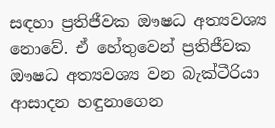සඳහා ප්‍රතිජීවක ඖෂධ අත්‍යවශ්‍ය නොවේ. ඒ හේතුවෙන් ප්‍රතිජීවක ඖෂධ අත්‍යවශ්‍ය වන බැක්ටීරියා ආසාදන හඳුනාගෙන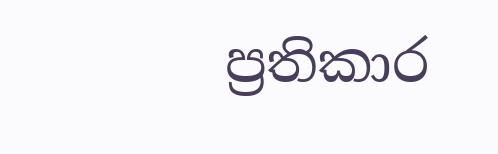ප්‍රතිකාර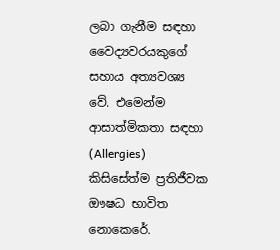ලබා ගැනීම සඳහා වෛද්‍යවරයකුගේ සහාය අත්‍යවශ්‍ය වේ. එමෙන්ම ආසාත්මිකතා සඳහා (Allergies) කිසිසේත්ම ප්‍රතිජීවක ඖෂධ භාවිත නොකෙරේ.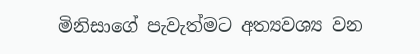මිනිසාගේ පැවැත්මට අත්‍යවශ්‍ය වන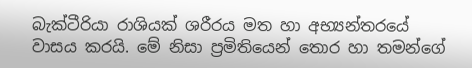බැක්ටීරියා රාශියක් ශරීරය මත හා අභ්‍යන්තරයේ වාසය කරයි. මේ නිසා ප්‍රමිතියෙන් තොර හා තමන්ගේ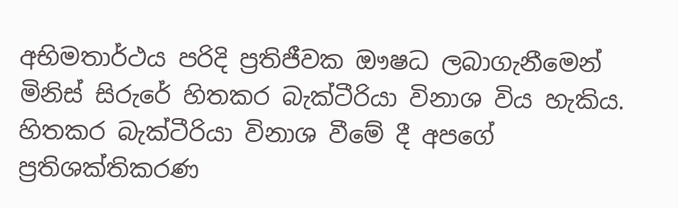අභිමතාර්ථය පරිදි ප්‍රතිජීවක ඖෂධ ලබාගැනීමෙන් මිනිස් සිරුරේ හිතකර බැක්ටීරියා විනාශ විය හැකිය. හිතකර බැක්ටීරියා විනාශ වීමේ දී අපගේ ප්‍රතිශක්තිකරණ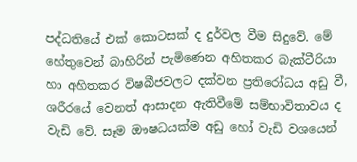පද්ධතියේ එක් කොටසක් ද දුර්වල වීම සිදුවේ. මේ හේතුවෙන් බාහිරින් පැමිණෙන අහිතකර බැක්ටීරියා හා අහිතකර විෂබීජවලට දක්වන ප්‍රතිරෝධය අඩු වී, ශරීරයේ වෙනත් ආසාදන ඇතිවීමේ සම්භාවිතාවය ද වැඩි වේ. සෑම ඖෂධයක්ම අඩු හෝ වැඩි වශයෙන්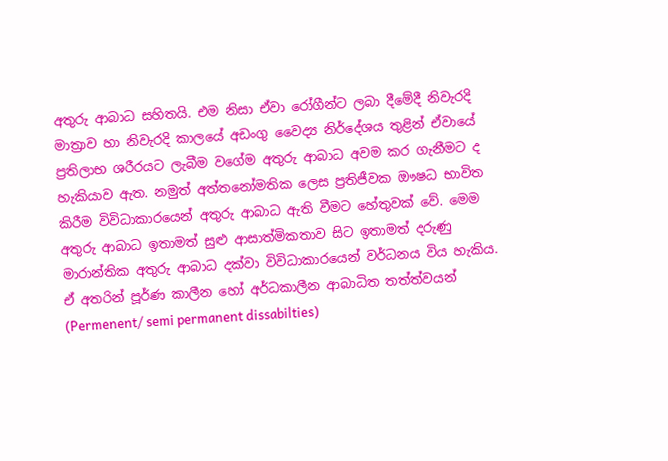අතුරු ආබාධ සහිතයි. එම නිසා ඒවා රෝගීන්ට ලබා දීමේදී නිවැරදි මාත්‍රාව හා නිවැරදි කාලයේ අඩංගු වෛද්‍ය නිර්දේශය තුළින් ඒවායේ ප්‍රතිලාභ ශරීරයට ලැබීම වගේම අතුරු ආබාධ අවම කර ගැනීමට ද හැකියාව ඇත. නමුත් අත්තනෝමතික ලෙස ප්‍රතිජීවක ඖෂධ භාවිත කිරීම විවිධාකාරයෙන් අතුරු ආබාධ ඇති වීමට හේතුවක් වේ. මෙම අතුරු ආබාධ ඉතාමත් සුළු ආසාත්මිකතාව සිට ඉතාමත් දරුණු මාරාන්තික අතුරු ආබාධ දක්වා විවිධාකාරයෙන් වර්ධනය විය හැකිය. ඒ අතරින් පූර්ණ කාලීන හෝ අර්ධකාලීන ආබාධිත තත්ත්වයන් (Permenent/ semi permanent dissabilties)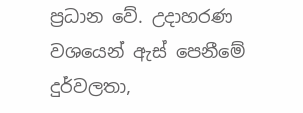ප්‍රධාන වේ. උදාහරණ වශයෙන් ඇස් පෙනීමේ දුර්වලතා,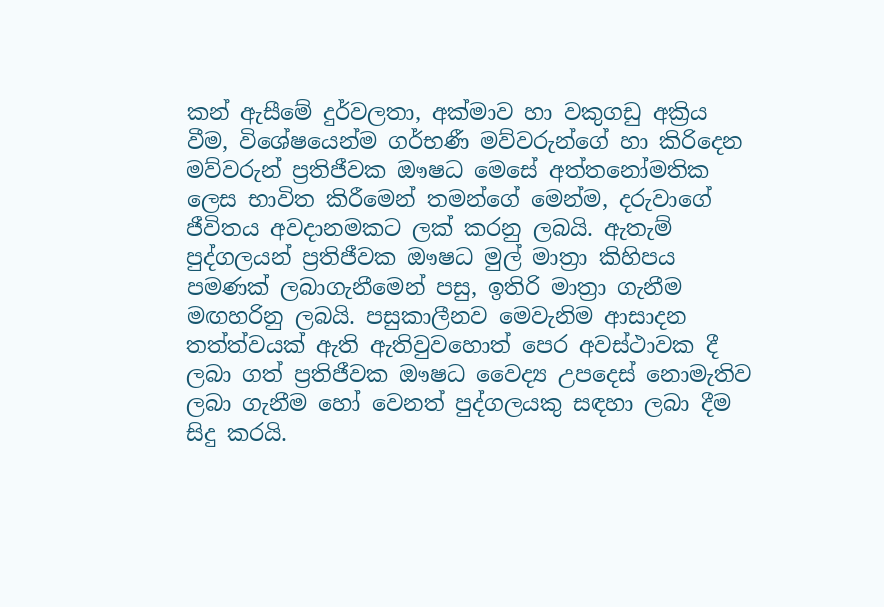කන් ඇසීමේ දුර්වලතා, අක්මාව හා වකුගඩු අක්‍රිය වීම, විශේෂයෙන්ම ගර්භණී මව්වරුන්ගේ හා කිරිදෙන මව්වරුන් ප්‍රතිජීවක ඖෂධ මෙසේ අත්තනෝමතික ලෙස භාවිත කිරීමෙන් තමන්ගේ මෙන්ම, දරුවාගේ ජීවිතය අවදානමකට ලක් කරනු ලබයි. ඇතැම් පුද්ගලයන් ප්‍රතිජීවක ඖෂධ මුල් මාත්‍රා කිහිපය පමණක් ලබාගැනීමෙන් පසු, ඉතිරි මාත්‍රා ගැනීම මඟහරිනු ලබයි. පසුකාලීනව මෙවැනිම ආසාදන තත්ත්වයක් ඇති ඇතිවුවහොත් පෙර අවස්ථාවක දී ලබා ගත් ප්‍රතිජීවක ඖෂධ වෛද්‍ය උපදෙස් නොමැතිව ලබා ගැනීම හෝ වෙනත් පුද්ගලයකු සඳහා ලබා දීම සිදු කරයි.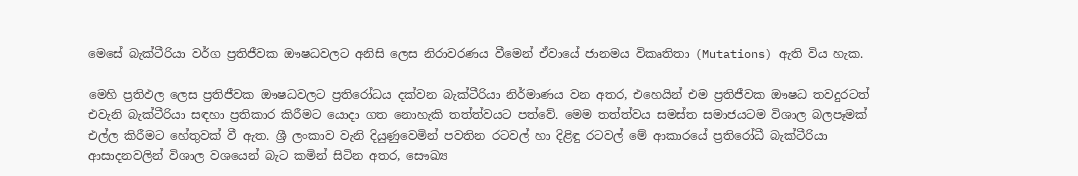මෙසේ බැක්ටීරියා වර්ග ප්‍රතිජීවක ඖෂධවලට අනිසි ලෙස නිරාවරණය වීමෙන් ඒවායේ ජානමය විකෘතිතා (Mutations) ඇති විය හැක.

මෙහි ප්‍රතිඵල ලෙස ප්‍රතිජීවක ඖෂධවලට ප්‍රතිරෝධය දක්වන බැක්ටීරියා නිර්මාණය වන අතර, එහෙයින් එම ප්‍රතිජීවක ඖෂධ තවදුරටත් එවැනි බැක්ටීරියා සඳහා ප්‍රතිකාර කිරීමට යොදා ගත නොහැකි තත්ත්වයට පත්වේ. මෙම තත්ත්වය සමස්ත සමාජයටම විශාල බලපෑමක් එල්ල කිරීමට හේතුවක් වී ඇත. ශ්‍රී ලංකාව වැනි දියුණුවෙමින් පවතින රටවල් හා දිළිඳු රටවල් මේ ආකාරයේ ප්‍රතිරෝධී බැක්ටීරියා ආසාදනවලින් විශාල වශයෙන් බැට කමින් සිටින අතර, සෞඛ්‍ය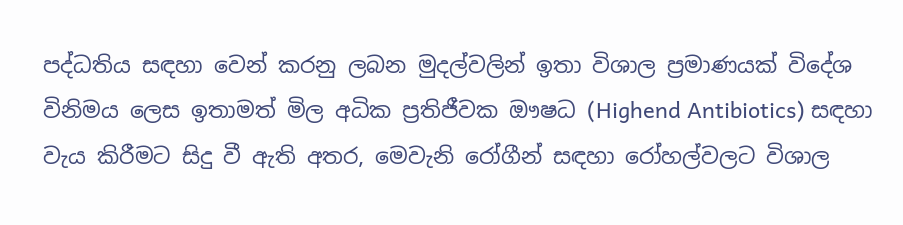පද්ධතිය සඳහා වෙන් කරනු ලබන මුදල්වලින් ඉතා විශාල ප්‍රමාණයක් විදේශ විනිමය ලෙස ඉතාමත් මිල අධික ප්‍රතිජීවක ඖෂධ (Highend Antibiotics) සඳහා වැය කිරීමට සිදු වී ඇති අතර, මෙවැනි රෝගීන් සඳහා රෝහල්වලට විශාල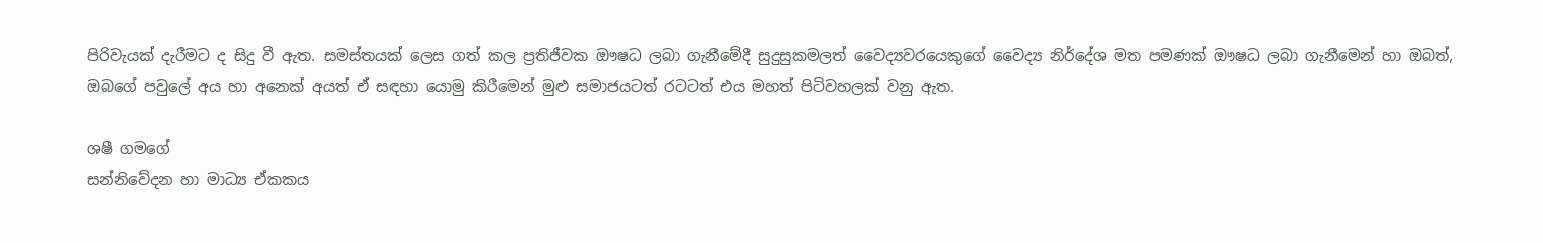පිරිවැයක් දැරීමට ද සිදු වී ඇත. සමස්තයක් ලෙස ගත් කල ප්‍රතිජීවක ඖෂධ ලබා ගැනීමේදී සුදුසුකමලත් වෛද්‍යවරයෙකුගේ වෛද්‍ය නිර්දේශ මත පමණක් ඖෂධ ලබා ගැනීමෙන් හා ඔබත්, ඔබගේ පවුලේ අය හා අනෙක් අයත් ඒ සඳහා යොමු කිරීමෙන් මුළු සමාජයටත් රටටත් එය මහත් පිටිවහලක් වනු ඇත.

ශෂී ගමගේ
සන්නිවේදන හා මාධ්‍ය ඒකකය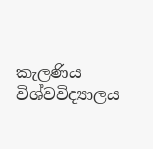කැලණිය විශ්වවිද්‍යාලය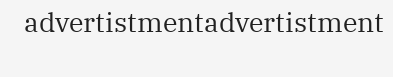advertistmentadvertistment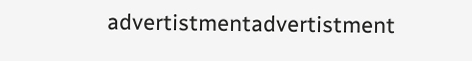advertistmentadvertistment